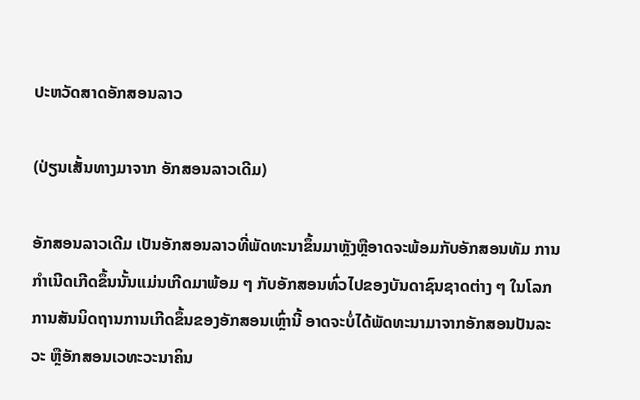ປະຫວັດສາດອັກສອນລາວ

(ປ່ຽນເສັ້ນທາງມາຈາກ ອັກສອນລາວເດີມ)

ອັກສອນລາວເດີມ ເປັນອັກສອນລາວທີ່ພັດທະນາຂຶ້ນມາຫຼັງຫຼືອາດຈະພ້ອມກັບອັກສອນທັມ ການກຳເນີດເກີດຂຶ້ນນັ້ນແມ່ນເກີດມາພ້ອມ ໆ ກັບອັກສອນທົ່ວໄປຂອງບັນດາຊົນຊາດຕ່າງ ໆ ໃນໂລກ ການສັນນິດຖານການເກີດຂຶ້ນຂອງອັກສອນເຫຼົ່ານີ້ ອາດຈະບໍ່ໄດ້ພັດທະນາມາຈາກອັກສອນປັນລະວະ ຫຼືອັກສອນເວທະວະນາຄິນ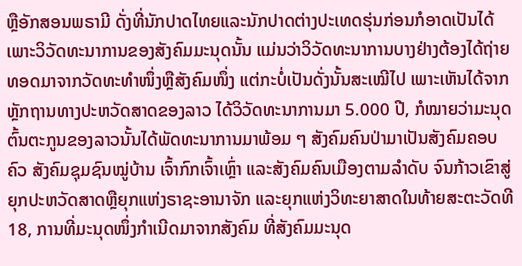ຫຼືອັກສອນພຣາມີ ດັ່ງທີ່ນັກປາດໄທຍແລະນັກປາດຕ່າງປະເທດຮຸ່ນກ່ອນກໍອາດເປັນໄດ້ ເພາະວິວັດທະນາການຂອງສັງຄົມມະນຸດນັ້ນ ແມ່ນວ່າວິວັດທະນາການບາງຢ່າງຕ້ອງໄດ້ຖ່າຍທອດມາຈາກວັດທະທຳໜຶ່ງຫຼືສັງຄົມໜຶ່ງ ແຕ່ກະບໍ່ເປັນດັ່ງນັ້ນສະເໝີໄປ ເພາະເຫັນໄດ້ຈາກຫຼັກຖານທາງປະຫວັດສາດຂອງລາວ ໄດ້ວິວັດທະນາການມາ 5.000 ປີ, ກໍໝາຍວ່າມະນຸດຕົ້ນຕະກູນຂອງລາວນັ້ນໄດ້ພັດທະນາການມາພ້ອມ ໆ ສັງຄົມຄົນປ່າມາເປັນສັງຄົມຄອບຄົວ ສັງຄົມຊຸມຊົນໝູ່ບ້ານ ເຈົ້າກົກເຈົ້າເຫຼົ່າ ແລະສັງຄົມຄົນເມືອງຕາມລຳດັບ ຈົນກ້າວເຂົາສູ່ຍຸກປະຫວັດສາດຫຼືຍຸກແຫ່ງຣາຊະອານາຈັກ ແລະຍຸກແຫ່ງວິທະຍາສາດໃນທ້າຍສະຕະວັດທີ 18, ການທີ່ມະນຸດໜຶ່ງກໍາເນີດມາຈາກສັງຄົມ ທີ່ສັງຄົມມະນຸດ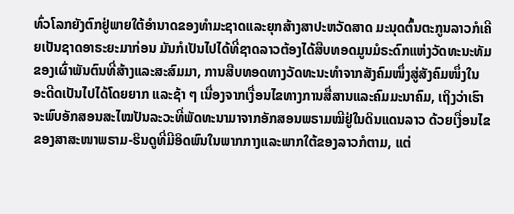ທົ່ວໂລກຍັງຕົກຢູ່ພາຍໃຕ້ອຳນາດຂອງທຳມະຊາດແລະຍຸກສ້າງສາປະຫວັດສາດ ມະນຸດຕົ້ນຕະກູນລາວກໍເຄີຍເປັນຊາດອາຣະຍະມາກ່ອນ ມັນກໍເປັນໄປໄດ້ທີ່ຊາດລາວຕ້ອງໄດ້ສືບທອດມູນມໍຣະດົກແຫ່ງວັດທະນະທັມຂອງເຜົ່າພັນຕົນທີ່ສ້າງແລະສະສົມມາ, ການສືບທອດທາງວັດທະນະທຳຈາກສັງຄົມໜຶ່ງສູ່ສັງຄົມໜຶ່ງໃນອະດີດເປັນໄປໄດ້ໂດຍຍາກ ແລະຊ້າ ໆ ເນື່ອງຈາກເງື່ອນໄຂທາງການສື່ສານແລະຄົມມະນາຄົມ, ເຖິງວ່າເຮົາຈະພົບອັກສອນສະໄໝປັນລະວະທີ່ພັດທະນາມາຈາກອັກສອນພຣາມໝີຢູ່ໃນດິນແດນລາວ ດ້ວຍເງື່ອນໄຂຂອງສາສະໜາພຣາມ-ຮິນດູທີ່ມີອິດພົນໃນພາກກາງແລະພາກໃຕ້ຂອງລາວກໍຕາມ, ແຕ່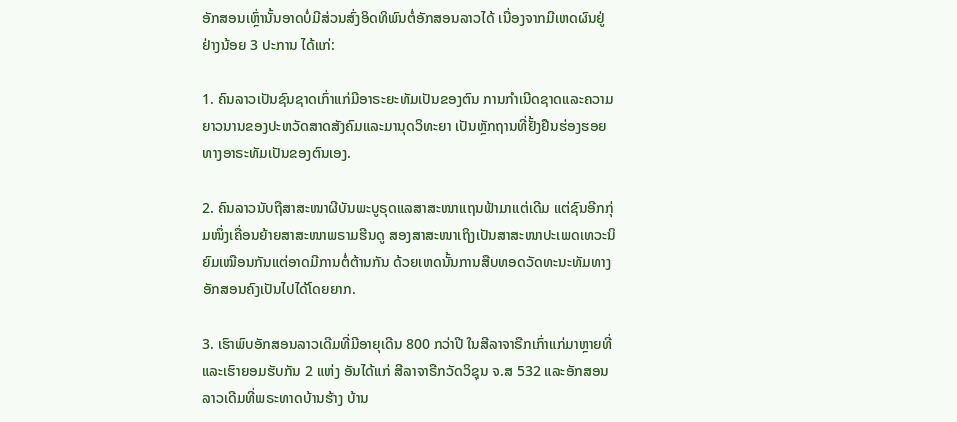ອັກສອນເຫຼົ່ານັ້ນອາດບໍ່ມີສ່ວນສົ່ງອິດທິພົນຕໍ່ອັກສອນລາວໄດ້ ເນື່ອງຈາກມີເຫດຜົນຢູ່ຢ່າງນ້ອຍ 3 ປະການ ໄດ້ແກ່:

1. ຄົນລາວເປັນຊົນຊາດເກົ່າແກ່ມີອາຣະຍະທັມເປັນຂອງຕົນ ການກໍາເນີດຊາດແລະຄວາມຍາວນານຂອງປະຫວັດສາດສັງຄົມແລະມານຸດວິທະຍາ ເປັນຫຼັກຖານທີ່ຢັ້ງຢືນຮ່ອງຮອຍທາງອາຣະທັມເປັນຂອງຕົນເອງ.

2. ຄົນລາວນັບຖືສາສະໜາຜີບັນພະບູຣຸດແລສາສະໜາແຖນຟ້າມາແຕ່ເດີມ ແຕ່ຊົນອີກກຸ່ມໜຶ່ງເຄື່ອນຍ້າຍສາສະໜາພຣາມຮີນດູ ສອງສາສະໜາເຖິງເປັນສາສະໜາປະເພດເທວະນິຍົມເໝືອນກັນແຕ່ອາດມີການຕໍ່ຕ້ານກັນ ດ້ວຍເຫດນັ້ນການສືບທອດວັດທະນະທັມທາງອັກສອນຄົງເປັນໄປໄດ້ໂດຍຍາກ.

3. ເຮົາພົບອັກສອນລາວເດີມທີ່ມີອາຍຸເດີນ 800 ກວ່າປີ ໃນສີລາຈາຣືກເກົ່າແກ່ມາຫຼາຍທີ່ ແລະເຮົາຍອມຮັບກັນ 2 ແຫ່ງ ອັນໄດ້ແກ່ ສີລາຈາຣືກວັດວິຊຸນ ຈ.ສ 532 ແລະອັກສອນລາວເດີມທີ່ພຣະທາດບ້ານຮ້າງ ບ້ານ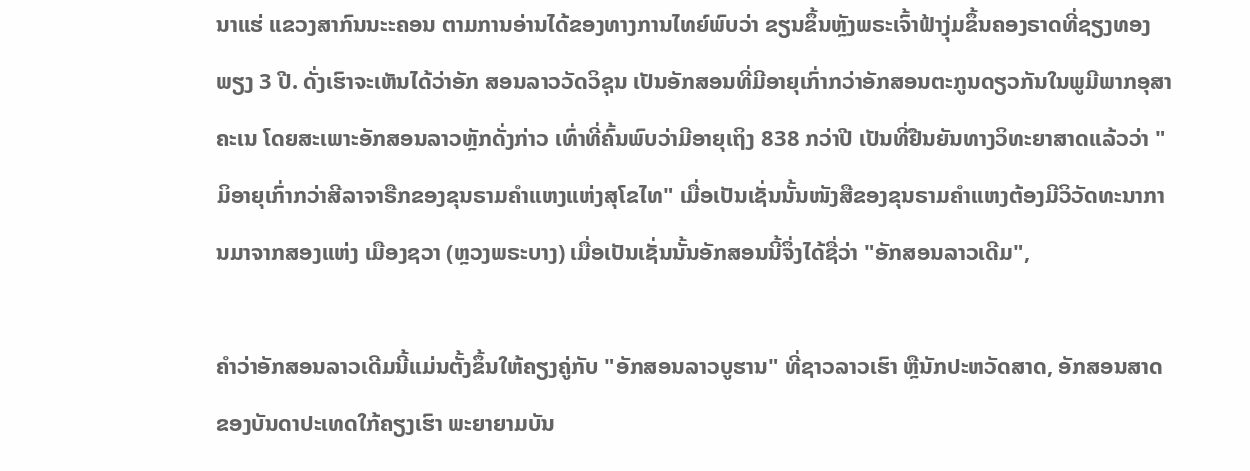ນາແຮ່ ແຂວງສາກົນນະະຄອນ ຕາມການອ່ານໄດ້ຂອງທາງການໄທຍ໌ພົບວ່າ ຂຽນຂຶ້ນຫຼັງພຣະເຈົ້າຟ້າງຸ່ມຂຶ້ນຄອງຣາດທີ່ຊຽງທອງພຽງ 3 ປີ. ດັ່ງເຮົາຈະເຫັນໄດ້ວ່າອັກ ສອນລາວວັດວິຊຸນ ເປັນອັກສອນທີ່ມີອາຍຸເກົ່າກວ່າອັກສອນຕະກູນດຽວກັນໃນພູມີພາກອຸສາຄະເນ ໂດຍສະເພາະອັກສອນລາວຫຼັກດັ່ງກ່າວ ເທົ່າທີ່ຄົ້ນພົບວ່າມີອາຍຸເຖິງ 838 ກວ່າປີ ເປັນທີ່ຢືນຍັນທາງວິທະຍາສາດແລ້ວວ່າ "ມິອາຍຸເກົ່າກວ່າສີລາຈາຣືກຂອງຂຸນຣາມຄຳແຫງແຫ່ງສຸໂຂໄທ" ເມື່ອເປັນເຊັ່ນນັ້ນໜັງສືຂອງຂຸນຣາມຄຳແຫງຕ້ອງມີວິວັດທະນາການມາຈາກສອງແຫ່ງ ເມືອງຊວາ (ຫຼວງພຣະບາງ) ເມື່ອເປັນເຊັ່ນນັ້ນອັກສອນນີ້ຈຶ່ງໄດ້ຊື່ວ່າ "ອັກສອນລາວເດີມ",

ຄຳວ່າອັກສອນລາວເດີມນີ້ແມ່ນຕັ້ງຂຶ້ນໃຫ້ຄຽງຄູ່ກັບ "ອັກສອນລາວບູຮານ" ທີ່ຊາວລາວເຮົາ ຫຼືນັກປະຫວັດສາດ, ອັກສອນສາດ ຂອງບັນດາປະເທດໃກ້ຄຽງເຮົາ ພະຍາຍາມບັນ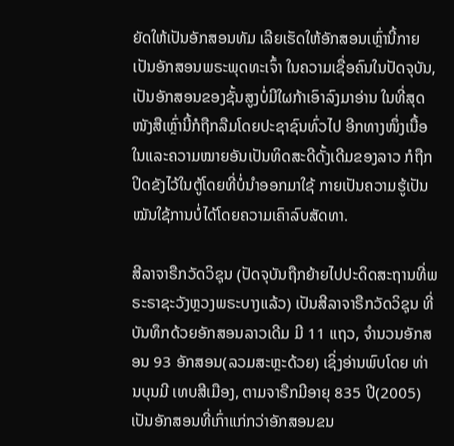ຍັດໃຫ້ເປັນອັກສອນທັມ ເລີຍເຮັດໃຫ້ອັກສອນເຫຼົ່ານີ້ກາຍເປັນອັກສອນພຣະພຸດທະເຈົ້າ ໃນຄວາມເຊື່ອຄົນໃນປັດຈຸບັນ, ເປັນອັກສອນຂອງຊັ້ນສູງບໍ່ມີໃຜກ້າເອົາລົງມາອ່ານ ໃນທີ່ສຸດໜັງສືເຫຼົ່ານີ້ກໍຖືກລືມໂດຍປະຊາຊົນທົ່ວໄປ ອີກທາງໜຶ່ງເນື້ອໃນແລະຄວາມໝາຍອັນເປັນທິດສະດີດັ້ງເດີມຂອງລາວ ກໍຖືກປິດຂັງໄວ້ໃນຕູ້ໂດຍທີ່ບໍ່ນຳອອກມາໃຊ້ ກາຍເປັນຄວາມຮູ້ເປັນໝັນໃຊ້ການບໍ່ໄດ້ໂດຍຄວາມເຄົາລົບສັດທາ.

ສີລາຈາຣືກວັດວິຊຸນ (ປັດຈຸບັນຖືກຍ້າຍໄປປະດິດສະຖານທີ່ພຣະຣາຊະວັງຫຼວງພຣະບາງແລ້ວ) ເປັນສີລາຈາຣືກວັດວິຊຸນ ທີ່ບັນທຶກດ້ວຍອັກສອນລາວເດີມ ມີ 11 ແຖວ, ຈຳນວນອັກສອນ 93 ອັກສອນ(ລວມສະຫຼະດ້ວຍ) ເຊິ່ງອ່ານພົບໂດຍ ທ່ານບຸນມີ ເທບສີເມືອງ, ຕາມຈາຣືກມີອາຍຸ 835 ປີ(2005) ເປັນອັກສອນທີ່ເກົ່າແກ່ກວ່າອັກສອນຂນ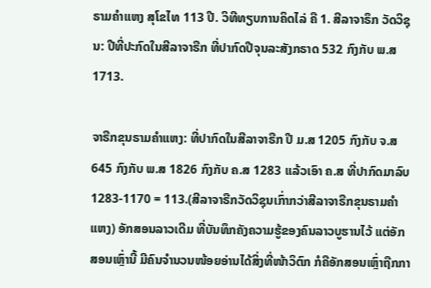ຣາມຄຳແຫງ ສຸໂຂໄທ 113 ປີ. ວິທີທຽບການຄິດໄລ່ ຄື 1. ສີລາຈາຣຶກ ວັດວິຊຸນ: ປີທີ່ປະກົດໃນສີລາຈາຣືກ ທີ່ປາກົດປີຈຸນລະສັງກຣາດ 532 ກົງກັບ ພ.ສ 1713.

ຈາຣືກຂຸນຣາມຄຳແຫງ: ທີ່ປາກົດໃນສີລາຈາຣືກ ປີ ມ.ສ 1205 ກົງກັບ ຈ.ສ 645 ກົງກັບ ພ.ສ 1826 ກົງກັບ ຄ.ສ 1283 ແລ້ວເອົາ ຄ.ສ ທີ່ປາກົດມາລົບ 1283-1170 = 113.(ສີລາຈາຣືກວັດວິຊຸນເກົ່າກວ່າສີລາຈາຣືກຂຸນຣາມຄຳແຫງ) ອັກສອນລາວເດີມ ທີ່ບັນທຶກຄັງຄວາມຮູ້ຂອງຄົນລາວບູຮານໄວ້ ແຕ່ອັກສອນເຫຼົ່ານີ້ ມີຄົນຈຳນວນໜ້ອຍອ່ານໄດ້ສິ່ງທີ່ໜ້າວິຕົກ ກໍຄືອັກສອນເຫຼົ່າຖືກກາ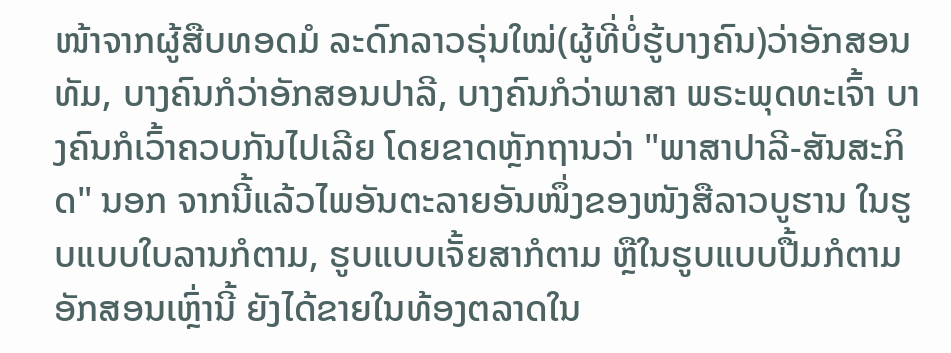ໜ້າຈາກຜູ້ສືບທອດມໍ ລະດົກລາວຣຸ່ນໃໝ່(ຜູ້ທີ່ບໍ່ຮູ້ບາງຄົນ)ວ່າອັກສອນທັມ, ບາງຄົນກໍວ່າອັກສອນປາລີ, ບາງຄົນກໍວ່າພາສາ ພຣະພຸດທະເຈົ້າ ບາງຄົນກໍເວົ້າຄວບກັນໄປເລີຍ ໂດຍຂາດຫຼັກຖານວ່າ "ພາສາປາລີ-ສັນສະກິດ" ນອກ ຈາກນີ້ແລ້ວໄພອັນຕະລາຍອັນໜຶ່ງຂອງໜັງສືລາວບູຮານ ໃນຮູບແບບໃບລານກໍຕາມ, ຮູບແບບເຈັ້ຍສາກໍຕາມ ຫຼືໃນຮູບແບບປື້ມກໍຕາມອັກສອນເຫຼົ່ານີ້ ຍັງໄດ້ຂາຍໃນທ້ອງຕລາດໃນ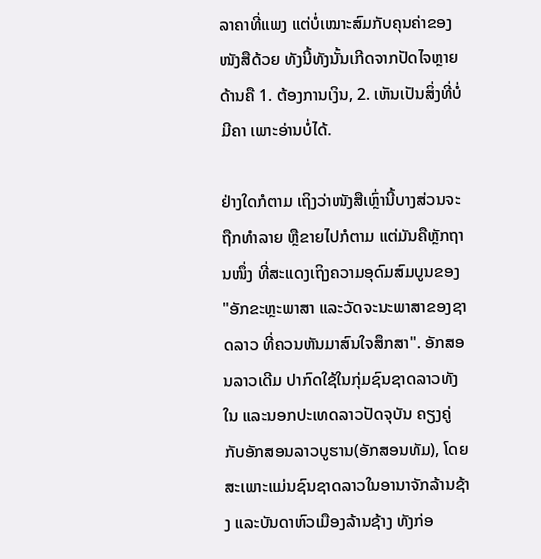ລາຄາທີ່ແພງ ແຕ່ບໍ່ເໝາະສົມກັບຄຸນຄ່າຂອງໜັງສືດ້ວຍ ທັງນີ້ທັງນັ້ນເກີດຈາກປັດໄຈຫຼາຍດ້ານຄື 1. ຕ້ອງການເງິນ, 2. ເຫັນເປັນສິ່ງທີ່ບໍ່ມີຄາ ເພາະອ່ານບໍ່ໄດ້.

ຢ່າງໃດກໍຕາມ ເຖິງວ່າໜັງສືເຫຼົ່ານີ້ບາງສ່ວນຈະຖືກທຳລາຍ ຫຼືຂາຍໄປກໍຕາມ ແຕ່ມັນຄືຫຼັກຖານໜຶ່ງ ທີ່ສະແດງເຖິງຄວາມອຸດົມສົມບູນຂອງ "ອັກຂະຫຼະພາສາ ແລະວັດຈະນະພາສາຂອງຊາດລາວ ທີ່ຄວນຫັນມາສົນໃຈສຶກສາ". ອັກສອນລາວເດີມ ປາກົດໃຊ້ໃນກຸ່ມຊົນຊາດລາວທັງໃນ ແລະນອກປະເທດລາວປັດຈຸບັນ ຄຽງຄູ່ກັບອັກສອນລາວບູຮານ(ອັກສອນທັມ), ໂດຍສະເພາະແມ່ນຊົນຊາດລາວໃນອານາຈັກລ້ານຊ້າງ ແລະບັນດາຫົວເມືອງລ້ານຊ້າງ ທັງກ່ອ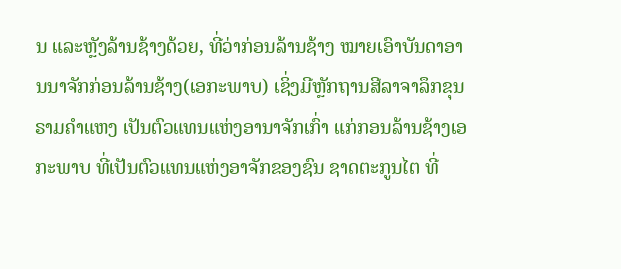ນ ແລະຫຼັງລ້ານຊ້າງດ້ວຍ, ທີ່ວ່າກ່ອນລ້ານຊ້າງ ໝາຍເອົາບັນດາອານນາຈັກກ່ອນລ້ານຊ້າງ(ເອກະພາບ) ເຊິ່ງມີຫຼັກຖານສີລາຈາລຶກຂຸນຣາມຄຳແຫງ ເປັນຕົວແທນແຫ່ງອານາຈັກເກົ່າ ແກ່ກອນລ້ານຊ້າງເອກະພາບ ທີ່ເປັນຕົວແທນແຫ່ງອາຈັກຂອງຊົນ ຊາດຕະກູນໄຕ ທີ່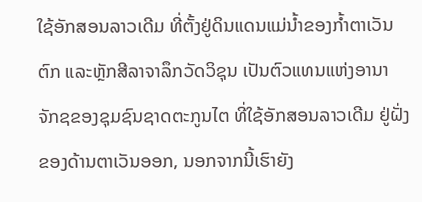ໃຊ້ອັກສອນລາວເດີມ ທີ່ຕັ້ງຢູ່ດິນແດນແມ່ນ້ຳຂອງກ້ຳຕາເວັນຕົກ ແລະຫຼັກສີລາຈາລຶກວັດວິຊຸນ ເປັນຕົວແທນແຫ່ງອານາ ຈັກຊຂອງຊຸມຊົນຊາດຕະກູນໄຕ ທີ່ໃຊ້ອັກສອນລາວເດີມ ຢູ່ຝັ່ງຂອງດ້ານຕາເວັນອອກ, ນອກຈາກນີ້ເຮົາຍັງ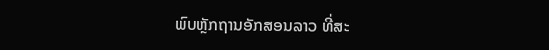ພົບຫຼັກຖານອັກສອນລາວ ທີ່ສະ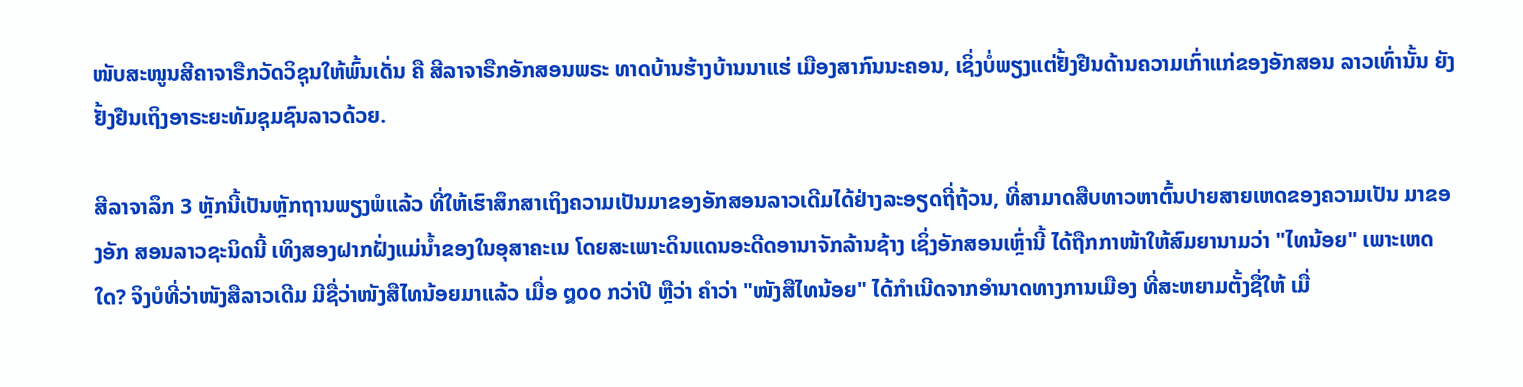ໜັບສະໜູນສີຄາຈາຣືກວັດວິຊຸນໃຫ້ພົ້ນເດັ່ນ ຄື ສີລາຈາຣືກອັກສອນພຣະ ທາດບ້ານຮ້າງບ້ານນາແຮ່ ເມືອງສາກົນນະຄອນ, ເຊິ່ງບໍ່ພຽງແຕ່ຢັ້ງຢືນດ້ານຄວາມເກົ່າແກ່ຂອງອັກສອນ ລາວເທົ່ານັ້ນ ຍັງຢັ້ງຢືນເຖິງອາຣະຍະທັມຊຸມຊົນລາວດ້ວຍ.

ສີລາຈາລຶກ 3 ຫຼັກນີ້ເປັນຫຼັກຖານພຽງພໍແລ້ວ ທີ່ໃຫ້ເຮົາສຶກສາເຖິງຄວາມເປັນມາຂອງອັກສອນລາວເດີມໄດ້ຢ່າງລະອຽດຖີ່ຖ້ວນ, ທີ່ສາມາດສືບທາວຫາຕົ້ນປາຍສາຍເຫດຂອງຄວາມເປັນ ມາຂອງອັກ ສອນລາວຊະນິດນີ້ ເທິງສອງຝາກຝັ່ງແມ່ນ້ຳຂອງໃນອຸສາຄະເນ ໂດຍສະເພາະດິນແດນອະດີດອານາຈັກລ້ານຊ້າງ ເຊິ່ງອັກສອນເຫຼົ່ານີ້ ໄດ້ຖືກກາໜ້າໃຫ້ສົມຍານາມວ່າ "ໄທນ້ອຍ" ເພາະເຫດໃດ? ຈິງບໍທີ່ວ່າໜັງສືລາວເດີມ ມີຊື່ວ່າໜັງສືໄທນ້ອຍມາແລ້ວ ເມື່ອ ໘໐໐ ກວ່າປີ ຫຼືວ່າ ຄຳວ່າ "ໜັງສືໄທນ້ອຍ" ໄດ້ກຳເນີດຈາກອຳນາດທາງການເມືອງ ທີ່ສະຫຍາມຕັ້ງຊື່ໃຫ້ ເມື່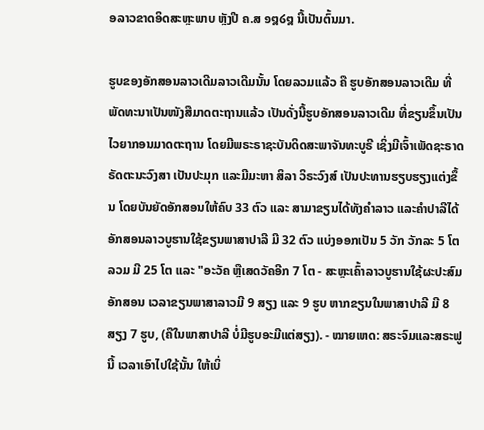ອລາວຂາດອິດສະຫຼະພາບ ຫຼັງປີ ຄ.ສ ໑໘໒໘ ນີ້ເປັນຕົ້ນມາ.

ຮູບຂອງອັກສອນລາວເດີມລາວເດີມນັ້ນ ໂດຍລວມແລ້ວ ຄື ຮູບອັກສອນລາວເດີມ ທີ່ພັດທະນາເປັນໜັງສືມາດຕະຖານແລ້ວ ເປັນດັ່ງນີ້ຮູບອັກສອນລາວເດີມ ທີ່ຂຽນຂຶ້ນເປັນໄວຍາກອນມາດຕະຖານ ໂດຍມີພຣະຣາຊະບັນດິດສະພາຈັນທະບູຣີ ເຊິ່ງມີເຈົ້າເພັດຊະຣາດ ຣັດຕະນະວົງສາ ເປັນປະມຸກ ແລະມີມະຫາ ສິລາ ວິຣະວົງສ໌ ເປັນປະທານຮຽບຮຽງແຕ່ງຂຶ້ນ ໂດຍບັນຍັດອັກສອນໃຫ້ຄົບ 33 ຕົວ ແລະ ສາມາຂຽນໄດ້ທັງຄຳລາວ ແລະຄຳປາລີໄດ້ອັກສອນລາວບູຮານໃຊ້ຂຽນພາສາປາລີ ມີ 32 ຕົວ ແບ່ງອອກເປັນ 5 ວັກ ວັກລະ 5 ໂຕ ລວມ ມີ 25 ໂຕ ແລະ "ອະວັຄ ຫຼືເສດວັຄອີກ 7 ໂຕ - ສະຫຼະເຄົ້າລາວບູຮານໃຊ້ຜະປະສົມອັກສອນ ເວລາຂຽນພາສາລາວມີ 9 ສຽງ ແລະ 9 ຮູບ ຫາກຂຽນໃນພາສາປາລີ ມີ 8 ສຽງ 7 ຮູບ, (ຄືໃນພາສາປາລີ ບໍ່ມີຮູບອະມີແຕ່ສຽງ). - ໝາຍເຫດ: ສຣະຈົມແລະສຣະຟູນີ້ ເວລາເອົາໄປໃຊ້ນັ້ນ ໃຫ້ເບິ່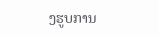ງຮູບການ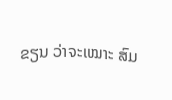ຂຽນ ວ່າຈະເໝາະ ສົມ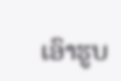ເອົາຮູບ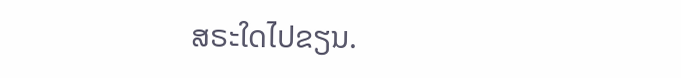ສຣະໃດໄປຂຽນ.